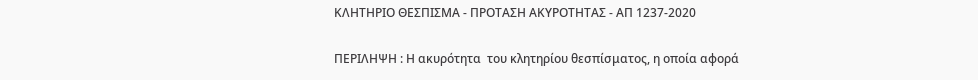ΚΛΗΤΗΡΙΟ ΘΕΣΠΙΣΜΑ - ΠΡΟΤΑΣΗ ΑΚΥΡΟΤΗΤΑΣ - ΑΠ 1237-2020

ΠΕΡΙΛΗΨΗ : Η ακυρότητα  του κλητηρίου θεσπίσματος, η οποία αφορά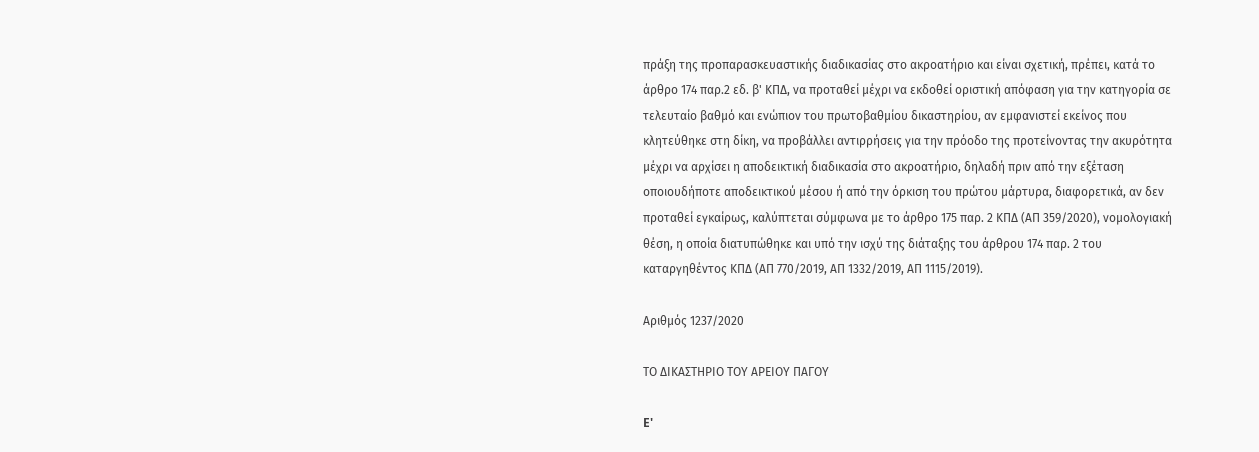πράξη της προπαρασκευαστικής διαδικασίας στο ακροατήριο και είναι σχετική, πρέπει, κατά το άρθρο 174 παρ.2 εδ. β' ΚΠΔ, να προταθεί μέχρι να εκδοθεί οριστική απόφαση για την κατηγορία σε τελευταίο βαθμό και ενώπιον του πρωτοβαθμίου δικαστηρίου, αν εμφανιστεί εκείνος που κλητεύθηκε στη δίκη, να προβάλλει αντιρρήσεις για την πρόοδο της προτείνοντας την ακυρότητα μέχρι να αρχίσει η αποδεικτική διαδικασία στο ακροατήριο, δηλαδή πριν από την εξέταση οποιουδήποτε αποδεικτικού μέσου ή από την όρκιση του πρώτου μάρτυρα, διαφορετικά, αν δεν προταθεί εγκαίρως, καλύπτεται σύμφωνα με το άρθρο 175 παρ. 2 ΚΠΔ (ΑΠ 359/2020), νομολογιακή θέση, η οποία διατυπώθηκε και υπό την ισχύ της διάταξης του άρθρου 174 παρ. 2 του καταργηθέντος ΚΠΔ (ΑΠ 770/2019, ΑΠ 1332/2019, ΑΠ 1115/2019).

Αριθμός 1237/2020

ΤΟ ΔΙΚΑΣΤΗΡΙΟ ΤΟΥ ΑΡΕΙΟΥ ΠΑΓΟΥ

E'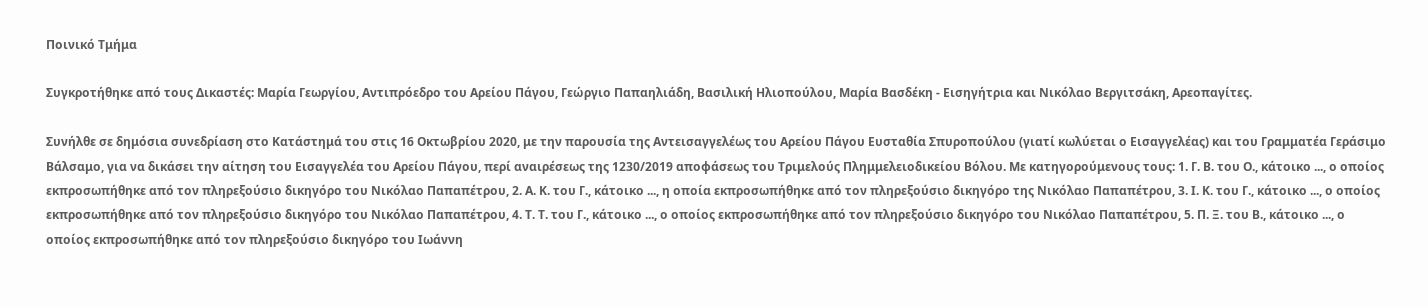Ποινικό Τμήμα

Συγκροτήθηκε από τους Δικαστές: Μαρία Γεωργίου, Αντιπρόεδρο του Αρείου Πάγου, Γεώργιο Παπαηλιάδη, Βασιλική Ηλιοπούλου, Μαρία Βασδέκη - Εισηγήτρια και Νικόλαο Βεργιτσάκη, Αρεοπαγίτες.

Συνήλθε σε δημόσια συνεδρίαση στο Κατάστημά του στις 16 Οκτωβρίου 2020, με την παρουσία της Αντεισαγγελέως του Αρείου Πάγου Ευσταθία Σπυροπούλου (γιατί κωλύεται ο Εισαγγελέας) και του Γραμματέα Γεράσιμο Βάλσαμο, για να δικάσει την αίτηση του Εισαγγελέα του Αρείου Πάγου, περί αναιρέσεως της 1230/2019 αποφάσεως του Τριμελούς Πλημμελειοδικείου Βόλου. Με κατηγορούμενους τους: 1. Γ. Β. του Ο., κάτοικο ..., ο οποίος εκπροσωπήθηκε από τον πληρεξούσιο δικηγόρο του Νικόλαο Παπαπέτρου, 2. Α. Κ. του Γ., κάτοικο ..., η οποία εκπροσωπήθηκε από τον πληρεξούσιο δικηγόρο της Νικόλαο Παπαπέτρου, 3. Ι. Κ. του Γ., κάτοικο ..., ο οποίος εκπροσωπήθηκε από τον πληρεξούσιο δικηγόρο του Νικόλαο Παπαπέτρου, 4. Τ. Τ. του Γ., κάτοικο ..., ο οποίος εκπροσωπήθηκε από τον πληρεξούσιο δικηγόρο του Νικόλαο Παπαπέτρου, 5. Π. Ξ. του Β., κάτοικο ..., ο οποίος εκπροσωπήθηκε από τον πληρεξούσιο δικηγόρο του Ιωάννη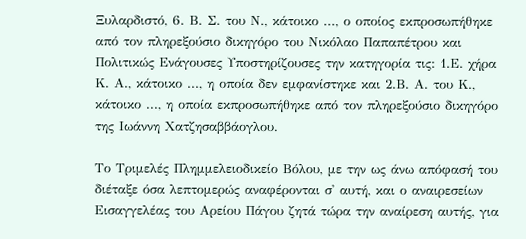Ξυλαρδιστό, 6. Β. Σ. του Ν., κάτοικο ..., ο οποίος εκπροσωπήθηκε από τον πληρεξούσιο δικηγόρο του Νικόλαο Παπαπέτρου και Πολιτικώς Ενάγουσες Υποστηρίζουσες την κατηγορία τις: 1.Ε. χήρα Κ. Α., κάτοικο ..., η οποία δεν εμφανίστηκε και 2.Β. Α. του Κ., κάτοικο ..., η οποία εκπροσωπήθηκε από τον πληρεξούσιο δικηγόρο της Ιωάννη Χατζησαββάογλου.

Το Τριμελές Πλημμελειοδικείο Βόλου, με την ως άνω απόφασή του διέταξε όσα λεπτομερώς αναφέρονται σ' αυτή, και ο αναιρεσείων Εισαγγελέας του Αρείου Πάγου ζητά τώρα την αναίρεση αυτής, για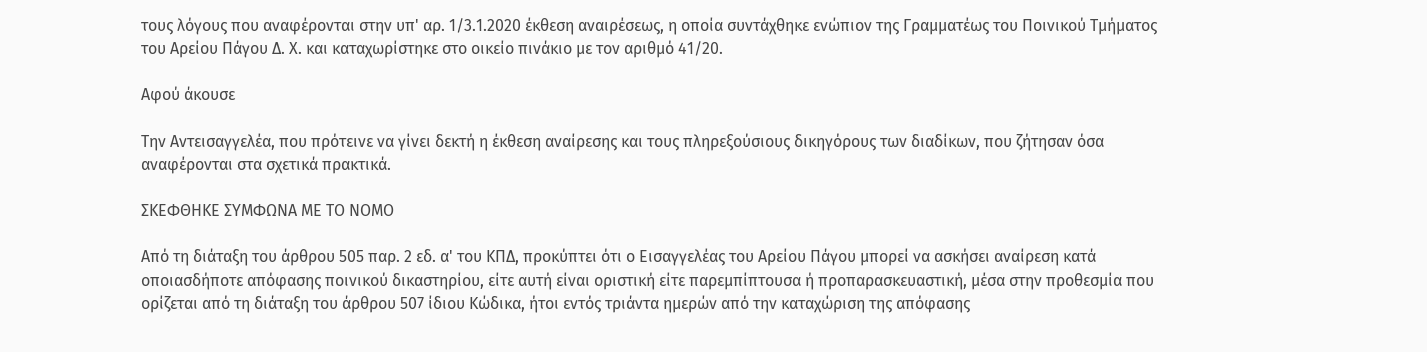τους λόγους που αναφέρονται στην υπ' αρ. 1/3.1.2020 έκθεση αναιρέσεως, η οποία συντάχθηκε ενώπιον της Γραμματέως του Ποινικού Τμήματος του Αρείου Πάγου Δ. Χ. και καταχωρίστηκε στο οικείο πινάκιο με τον αριθμό 41/20.

Αφού άκουσε

Την Αντεισαγγελέα, που πρότεινε να γίνει δεκτή η έκθεση αναίρεσης και τους πληρεξούσιους δικηγόρους των διαδίκων, που ζήτησαν όσα αναφέρονται στα σχετικά πρακτικά.

ΣΚΕΦΘΗΚΕ ΣΥΜΦΩΝΑ ΜΕ ΤΟ ΝΟΜΟ

Από τη διάταξη του άρθρου 505 παρ. 2 εδ. α' του ΚΠΔ, προκύπτει ότι ο Εισαγγελέας του Αρείου Πάγου μπορεί να ασκήσει αναίρεση κατά οποιασδήποτε απόφασης ποινικού δικαστηρίου, είτε αυτή είναι οριστική είτε παρεμπίπτουσα ή προπαρασκευαστική, μέσα στην προθεσμία που ορίζεται από τη διάταξη του άρθρου 507 ίδιου Κώδικα, ήτοι εντός τριάντα ημερών από την καταχώριση της απόφασης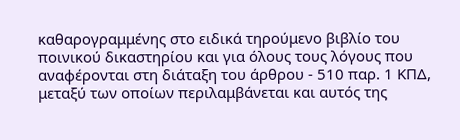καθαρογραμμένης στο ειδικά τηρούμενο βιβλίο του ποινικού δικαστηρίου και για όλους τους λόγους που αναφέρονται στη διάταξη του άρθρου - 510 παρ. 1 ΚΠΔ, μεταξύ των οποίων περιλαμβάνεται και αυτός της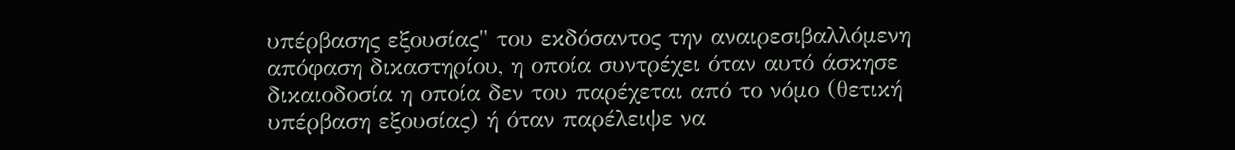υπέρβασης εξουσίας" του εκδόσαντος την αναιρεσιβαλλόμενη απόφαση δικαστηρίου, η οποία συντρέχει όταν αυτό άσκησε δικαιοδοσία η οποία δεν του παρέχεται από το νόμο (θετική υπέρβαση εξουσίας) ή όταν παρέλειψε να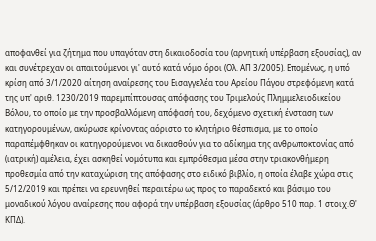αποφανθεί για ζήτημα που υπαγόταν στη δικαιοδοσία του (αρνητική υπέρβαση εξουσίας), αν και συνέτρεχαν οι απαιτούμενοι γι' αυτό κατά νόμο όροι (Ολ. ΑΠ 3/2005). Επομένως, η υπό κρίση από 3/1/2020 αίτηση αναίρεσης του Εισαγγελέα του Αρείου Πάγου στρεφόμενη κατά της υπ' αριθ. 1230/2019 παρεμπίπτουσας απόφασης του Τριμελούς Πλημμελειοδικείου Βόλου, το οποίο με την προσβαλλόμενη απόφασή του, δεχόμενο σχετική ένσταση των κατηγορουμένων, ακύρωσε κρίνοντας αόριστο το κλητήριο θέσπισμα, με το οποίο παραπέμφθηκαν οι κατηγορούμενοι να δικασθούν για το αδίκημα της ανθρωποκτονίας από (ιατρική) αμέλεια, έχει ασκηθεί νομότυπα και εμπρόθεσμα μέσα στην τριακονθήμερη προθεσμία από την καταχώριση της απόφασης στο ειδικό βιβλίο, η οποία έλαβε χώρα στις 5/12/2019 και πρέπει να ερευνηθεί περαιτέρω ως προς το παραδεκτό και βάσιμο του μοναδικού λόγου αναίρεσης που αφορά την υπέρβαση εξουσίας (άρθρο 510 παρ. 1 στοιχ.Θ' ΚΠΔ).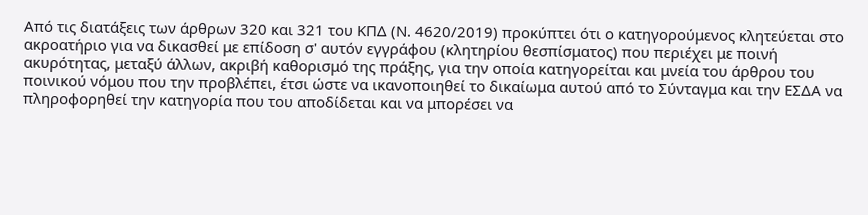Από τις διατάξεις των άρθρων 320 και 321 του ΚΠΔ (Ν. 4620/2019) προκύπτει ότι ο κατηγορούμενος κλητεύεται στο ακροατήριο για να δικασθεί με επίδοση σ' αυτόν εγγράφου (κλητηρίου θεσπίσματος) που περιέχει με ποινή ακυρότητας, μεταξύ άλλων, ακριβή καθορισμό της πράξης, για την οποία κατηγορείται και μνεία του άρθρου του ποινικού νόμου που την προβλέπει, έτσι ώστε να ικανοποιηθεί το δικαίωμα αυτού από το Σύνταγμα και την ΕΣΔΑ να πληροφορηθεί την κατηγορία που του αποδίδεται και να μπορέσει να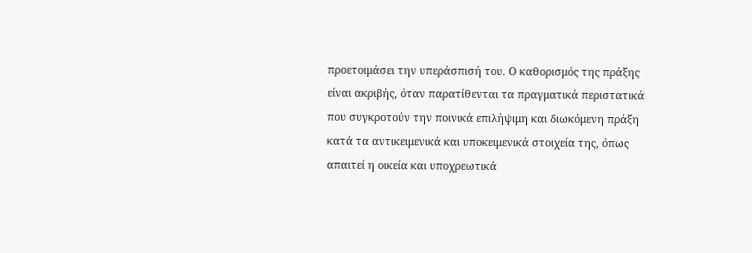προετοιμάσει την υπεράσπισή του. Ο καθορισμός της πράξης είναι ακριβής, όταν παρατίθενται τα πραγματικά περιστατικά που συγκροτούν την ποινικά επιλήψιμη και διωκόμενη πράξη κατά τα αντικειμενικά και υποκειμενικά στοιχεία της, όπως απαιτεί η οικεία και υποχρεωτικά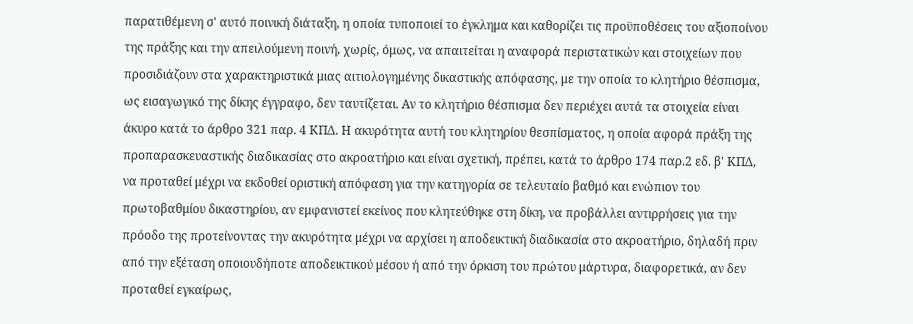παρατιθέμενη σ' αυτό ποινική διάταξη, η οποία τυποποιεί το έγκλημα και καθορίζει τις προϋποθέσεις του αξιοποίνου της πράξης και την απειλούμενη ποινή, χωρίς, όμως, να απαιτείται η αναφορά περιστατικών και στοιχείων που προσιδιάζουν στα χαρακτηριστικά μιας αιτιολογημένης δικαστικής απόφασης, με την οποία το κλητήριο θέσπισμα, ως εισαγωγικό της δίκης έγγραφο, δεν ταυτίζεται. Αν το κλητήριο θέσπισμα δεν περιέχει αυτά τα στοιχεία είναι άκυρο κατά το άρθρο 321 παρ. 4 ΚΠΔ. Η ακυρότητα αυτή του κλητηρίου θεσπίσματος, η οποία αφορά πράξη της προπαρασκευαστικής διαδικασίας στο ακροατήριο και είναι σχετική, πρέπει, κατά το άρθρο 174 παρ.2 εδ. β' ΚΠΔ, να προταθεί μέχρι να εκδοθεί οριστική απόφαση για την κατηγορία σε τελευταίο βαθμό και ενώπιον του πρωτοβαθμίου δικαστηρίου, αν εμφανιστεί εκείνος που κλητεύθηκε στη δίκη, να προβάλλει αντιρρήσεις για την πρόοδο της προτείνοντας την ακυρότητα μέχρι να αρχίσει η αποδεικτική διαδικασία στο ακροατήριο, δηλαδή πριν από την εξέταση οποιουδήποτε αποδεικτικού μέσου ή από την όρκιση του πρώτου μάρτυρα, διαφορετικά, αν δεν προταθεί εγκαίρως,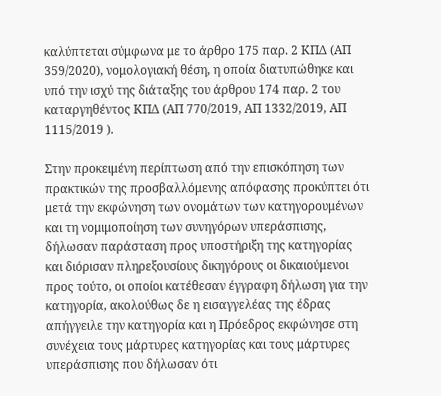καλύπτεται σύμφωνα με το άρθρο 175 παρ. 2 ΚΠΔ (ΑΠ 359/2020), νομολογιακή θέση, η οποία διατυπώθηκε και υπό την ισχύ της διάταξης του άρθρου 174 παρ. 2 του καταργηθέντος ΚΠΔ (ΑΠ 770/2019, ΑΠ 1332/2019, ΑΠ 1115/2019 ).

Στην προκειμένη περίπτωση από την επισκόπηση των πρακτικών της προσβαλλόμενης απόφασης προκύπτει ότι μετά την εκφώνηση των ονομάτων των κατηγορουμένων και τη νομιμοποίηση των συνηγόρων υπεράσπισης, δήλωσαν παράσταση προς υποστήριξη της κατηγορίας και διόρισαν πληρεξουσίους δικηγόρους οι δικαιούμενοι προς τούτο, οι οποίοι κατέθεσαν έγγραφη δήλωση για την κατηγορία, ακολούθως δε η εισαγγελέας της έδρας απήγγειλε την κατηγορία και η Πρόεδρος εκφώνησε στη συνέχεια τους μάρτυρες κατηγορίας και τους μάρτυρες υπεράσπισης που δήλωσαν ότι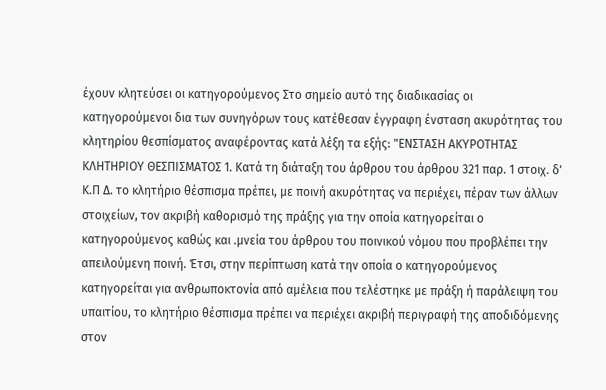έχουν κλητεύσει οι κατηγορούμενος Στο σημείο αυτό της διαδικασίας οι κατηγορούμενοι δια των συνηγόρων τους κατέθεσαν έγγραφη ένσταση ακυρότητας του κλητηρίου θεσπίσματος αναφέροντας κατά λέξη τα εξής: "ΕΝΣΤΑΣΗ ΑΚΥΡΟΤΗΤΑΣ ΚΛΗΤΗΡΙΟΥ ΘΕΣΠΙΣΜΑΤΟΣ 1. Κατά τη διάταξη του άρθρου του άρθρου 321 παρ. 1 στοιχ. δ' Κ.Π Δ. το κλητήριο θέσπισμα πρέπει, με ποινή ακυρότητας να περιέχει, πέραν των άλλων στοιχείων, τον ακριβή καθορισμό της πράξης για την οποία κατηγορείται ο κατηγορούμενος καθώς και .μνεία του άρθρου του ποινικού νόμου που προβλέπει την απειλούμενη ποινή. Έτσι, στην περίπτωση κατά την οποία ο κατηγορούμενος κατηγορείται για ανθρωποκτονία από αμέλεια που τελέστηκε με πράξη ή παράλειψη του υπαιτίου, το κλητήριο θέσπισμα πρέπει να περιέχει ακριβή περιγραφή της αποδιδόμενης στον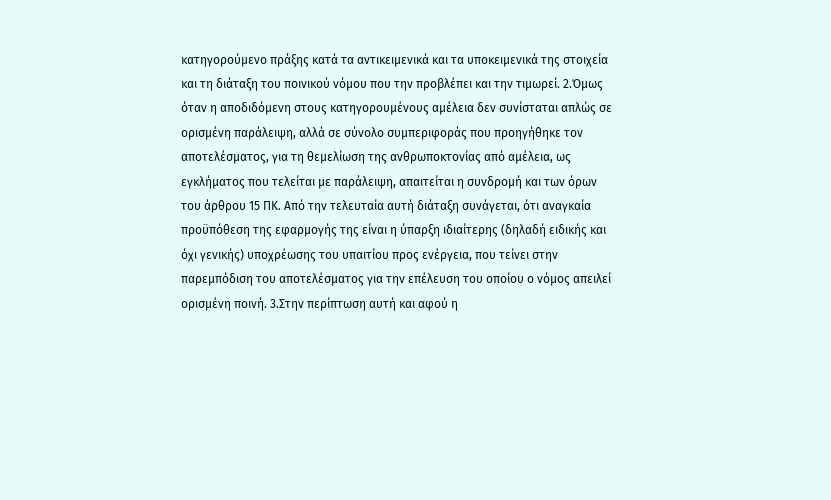κατηγορούμενο πράξης κατά τα αντικειμενικά και τα υποκειμενικά της στοιχεία και τη διάταξη του ποινικού νόμου που την προβλέπει και την τιμωρεί. 2.Όμως όταν η αποδιδόμενη στους κατηγορουμένους αμέλεια δεν συνίσταται απλώς σε ορισμένη παράλειψη, αλλά σε σύνολο συμπεριφοράς που προηγήθηκε τον αποτελέσματος, για τη θεμελίωση της ανθρωποκτονίας από αμέλεια, ως εγκλήματος που τελείται με παράλειψη, απαιτείται η συνδρομή και των όρων του άρθρου 15 ΠΚ. Από την τελευταία αυτή διάταξη συνάγεται, ότι αναγκαία προϋπόθεση της εφαρμογής της είναι η ύπαρξη ιδιαίτερης (δηλαδή ειδικής και όχι γενικής) υποχρέωσης του υπαιτίου προς ενέργεια, που τείνει στην παρεμπόδιση του αποτελέσματος για την επέλευση του οποίου ο νόμος απειλεί ορισμένη ποινή. 3.Στην περίπτωση αυτή και αφού η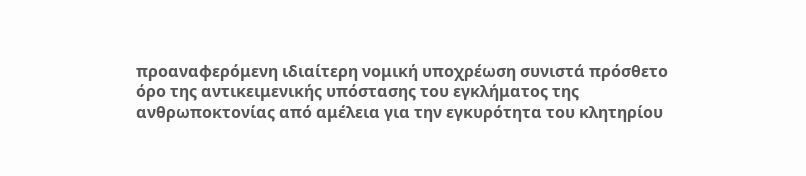προαναφερόμενη ιδιαίτερη νομική υποχρέωση συνιστά πρόσθετο όρο της αντικειμενικής υπόστασης του εγκλήματος της ανθρωποκτονίας από αμέλεια για την εγκυρότητα του κλητηρίου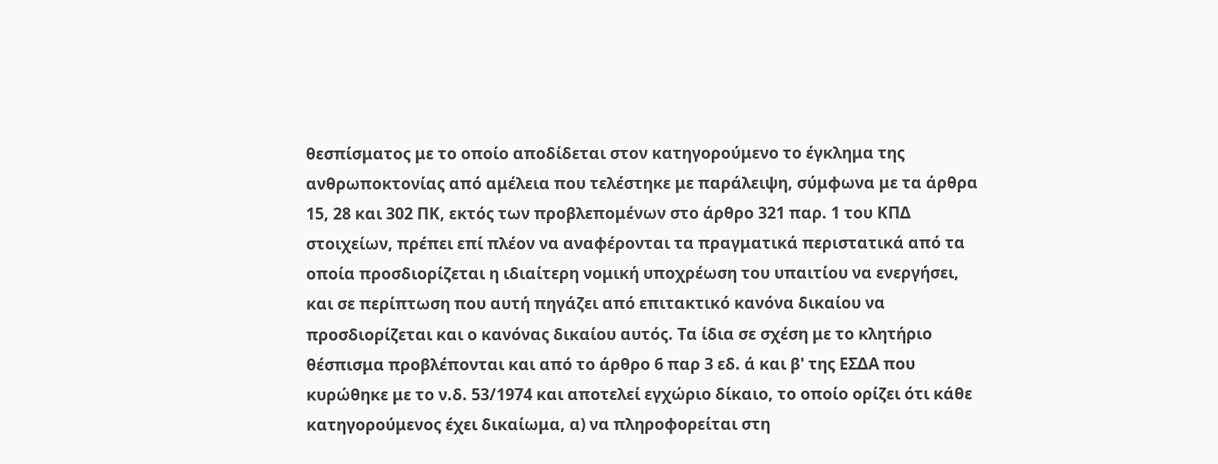θεσπίσματος με το οποίο αποδίδεται στον κατηγορούμενο το έγκλημα της ανθρωποκτονίας από αμέλεια που τελέστηκε με παράλειψη, σύμφωνα με τα άρθρα 15, 28 και 302 ΠΚ, εκτός των προβλεπομένων στο άρθρο 321 παρ. 1 του ΚΠΔ στοιχείων, πρέπει επί πλέον να αναφέρονται τα πραγματικά περιστατικά από τα οποία προσδιορίζεται η ιδιαίτερη νομική υποχρέωση του υπαιτίου να ενεργήσει, και σε περίπτωση που αυτή πηγάζει από επιτακτικό κανόνα δικαίου να προσδιορίζεται και ο κανόνας δικαίου αυτός. Τα ίδια σε σχέση με το κλητήριο θέσπισμα προβλέπονται και από το άρθρο 6 παρ 3 εδ. ά και β' της ΕΣΔΑ που κυρώθηκε με το ν.δ. 53/1974 και αποτελεί εγχώριο δίκαιο, το οποίο ορίζει ότι κάθε κατηγορούμενος έχει δικαίωμα, α) να πληροφορείται στη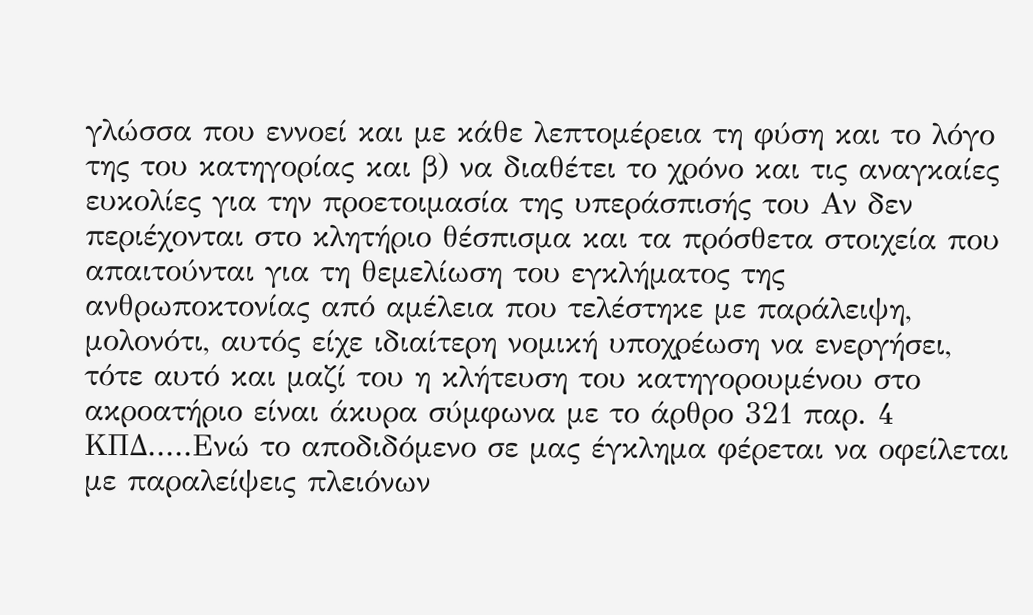γλώσσα που εννοεί και με κάθε λεπτομέρεια τη φύση και το λόγο της του κατηγορίας και β) να διαθέτει το χρόνο και τις αναγκαίες ευκολίες για την προετοιμασία της υπεράσπισής του Αν δεν περιέχονται στο κλητήριο θέσπισμα και τα πρόσθετα στοιχεία που απαιτούνται για τη θεμελίωση του εγκλήματος της ανθρωποκτονίας από αμέλεια που τελέστηκε με παράλειψη, μολονότι, αυτός είχε ιδιαίτερη νομική υποχρέωση να ενεργήσει, τότε αυτό και μαζί του η κλήτευση του κατηγορουμένου στο ακροατήριο είναι άκυρα σύμφωνα με το άρθρο 321 παρ. 4 ΚΠΔ.....Ενώ το αποδιδόμενο σε μας έγκλημα φέρεται να οφείλεται με παραλείψεις πλειόνων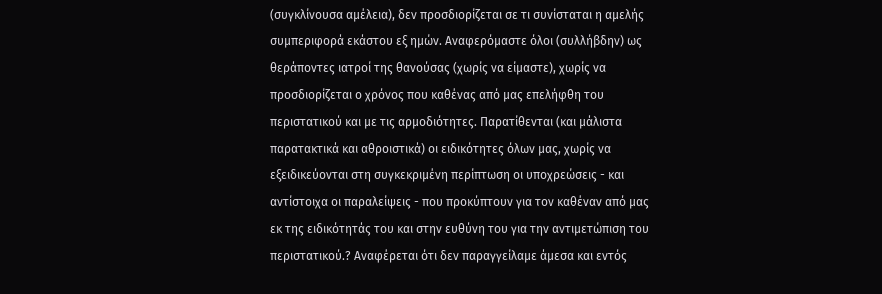(συγκλίνουσα αμέλεια), δεν προσδιορίζεται σε τι συνίσταται η αμελής συμπεριφορά εκάστου εξ ημών. Αναφερόμαστε όλοι (συλλήβδην) ως θεράποντες ιατροί της θανούσας (χωρίς να είμαστε), χωρίς να προσδιορίζεται ο χρόνος που καθένας από μας επελήφθη του περιστατικού και με τις αρμοδιότητες. Παρατίθενται (και μάλιστα παρατακτικά και αθροιστικά) οι ειδικότητες όλων μας, χωρίς να εξειδικεύονται στη συγκεκριμένη περίπτωση οι υποχρεώσεις - και αντίστοιχα οι παραλείψεις - που προκύπτουν για τον καθέναν από μας εκ της ειδικότητάς του και στην ευθύνη του για την αντιμετώπιση του περιστατικού.? Αναφέρεται ότι δεν παραγγείλαμε άμεσα και εντός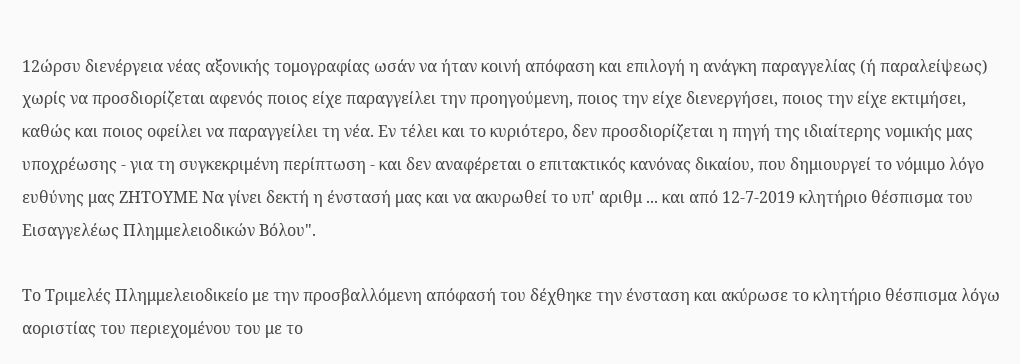12ώρσυ διενέργεια νέας αξονικής τομογραφίας ωσάν να ήταν κοινή απόφαση και επιλογή η ανάγκη παραγγελίας (ή παραλείψεως) χωρίς να προσδιορίζεται αφενός ποιος είχε παραγγείλει την προηγούμενη, ποιος την είχε διενεργήσει, ποιος την είχε εκτιμήσει, καθώς και ποιος οφείλει να παραγγείλει τη νέα. Εν τέλει και το κυριότερο, δεν προσδιορίζεται η πηγή της ιδιαίτερης νομικής μας υποχρέωσης - για τη συγκεκριμένη περίπτωση - και δεν αναφέρεται ο επιτακτικός κανόνας δικαίου, που δημιουργεί το νόμιμο λόγο ευθύνης μας ΖΗΤΟΥΜΕ Να γίνει δεκτή η ένστασή μας και να ακυρωθεί το υπ' αριθμ ... και από 12-7-2019 κλητήριο θέσπισμα του Εισαγγελέως Πλημμελειοδικών Βόλου".

Το Τριμελές Πλημμελειοδικείο με την προσβαλλόμενη απόφασή του δέχθηκε την ένσταση και ακύρωσε το κλητήριο θέσπισμα λόγω αοριστίας του περιεχομένου του με το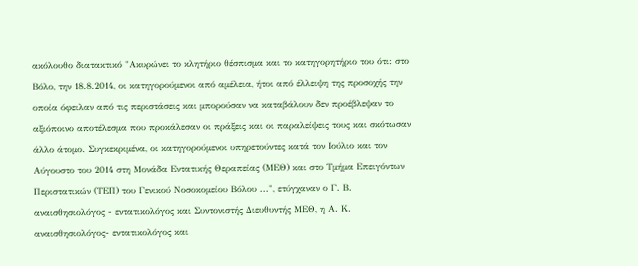ακόλουθο διατακτικό "Ακυρώνει το κλητήριο θέσπισμα και το κατηγορητήριο του ότι: στο Βόλο, την 18.8.2014, οι κατηγορούμενοι από αμέλεια, ήτοι από έλλειψη της προσοχής την οποία όφειλαν από τις περιστάσεις και μπορούσαν να καταβάλουν δεν προέβλεψαν το αξιόποινο αποτέλεσμα που προκάλεσαν οι πράξεις και οι παραλείψεις τους και σκότωσαν άλλο άτομο. Συγκεκριμένα, οι κατηγορούμενοι υπηρετούντες κατά τον Ιούλιο και τον Αύγουστο του 2014 στη Μονάδα Εντατικής Θεραπείας (ΜΕΘ) και στο Τμήμα Επειγόντων Περιστατικών (ΤΕΠ) του Γενικού Νοσοκομείου Βόλου ...", ετύγχαναν ο Γ. Β. αναισθησιολόγος - εντατικολόγος και Συντονιστής Διευθυντής ΜΕΘ, η Α. Κ. αναισθησιολόγος- εντατικολόγος και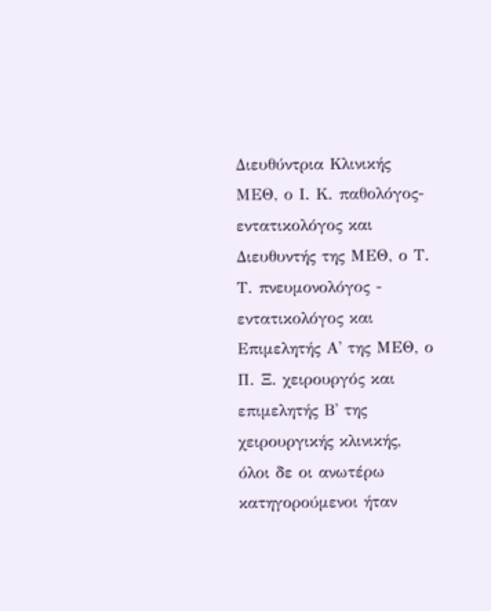Διευθύντρια Κλινικής ΜΕΘ, ο Ι. Κ. παθολόγος- εντατικολόγος και Διευθυντής της ΜΕΘ, ο Τ. Τ. πνευμονολόγος - εντατικολόγος και Επιμελητής Α' της ΜΕΘ, ο Π. Ξ. χειρουργός και επιμελητής Β' της χειρουργικής κλινικής, όλοι δε οι ανωτέρω κατηγορούμενοι ήταν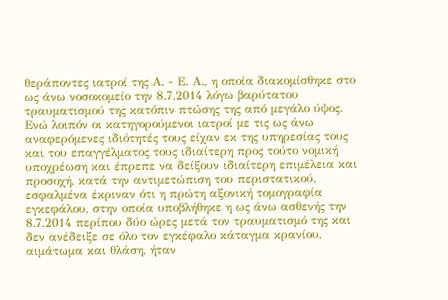θεράποντες ιατροί της Α. - Ε. Α., η οποία διακομίσθηκε στο ως άνω νοσοκομείο την 8.7.2014 λόγω βαρύτατου τραυματισμού της κατόπιν πτώσης της από μεγάλο ύψος. Ενώ λοιπόν οι κατηγορούμενοι ιατροί με τις ως άνω αναφερόμενες ιδιότητές τους είχαν εκ της υπηρεσίας τους και του επαγγέλματος τους ιδιαίτερη προς τούτο νομική υποχρέωση και έπρεπε να δείξουν ιδιαίτερη επιμέλεια και προσοχή, κατά την αντιμετώπιση του περιστατικού, εσφαλμένα έκριναν ότι η πρώτη αξονική τομογραφία εγκεφάλου, στην οποία υποβλήθηκε η ως άνω ασθενής την 8.7.2014 περίπου δύο ώρες μετά τον τραυματισμό της και δεν ανέδειξε σε όλο τον εγκέφαλο κάταγμα κρανίου, αιμάτωμα και θλάση, ήταν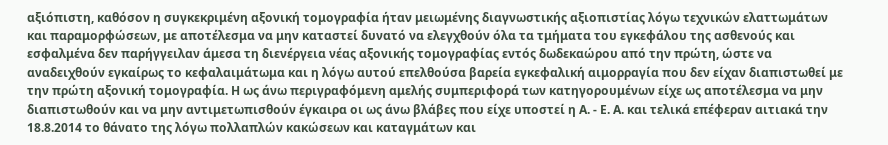αξιόπιστη, καθόσον η συγκεκριμένη αξονική τομογραφία ήταν μειωμένης διαγνωστικής αξιοπιστίας λόγω τεχνικών ελαττωμάτων και παραμορφώσεων, με αποτέλεσμα να μην καταστεί δυνατό να ελεγχθούν όλα τα τμήματα του εγκεφάλου της ασθενούς και εσφαλμένα δεν παρήγγειλαν άμεσα τη διενέργεια νέας αξονικής τομογραφίας εντός δωδεκαώρου από την πρώτη, ώστε να αναδειχθούν εγκαίρως το κεφαλαιμάτωμα και η λόγω αυτού επελθούσα βαρεία εγκεφαλική αιμορραγία που δεν είχαν διαπιστωθεί με την πρώτη αξονική τομογραφία. Η ως άνω περιγραφόμενη αμελής συμπεριφορά των κατηγορουμένων είχε ως αποτέλεσμα να μην διαπιστωθούν και να μην αντιμετωπισθούν έγκαιρα οι ως άνω βλάβες που είχε υποστεί η Α. - Ε. Α. και τελικά επέφεραν αιτιακά την 18.8.2014 το θάνατο της λόγω πολλαπλών κακώσεων και καταγμάτων και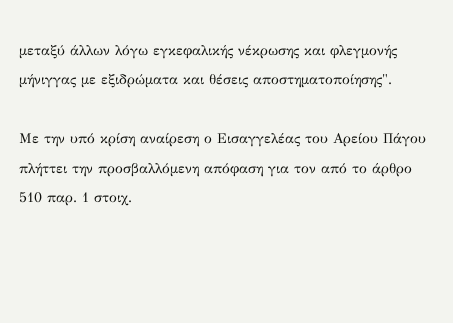μεταξύ άλλων λόγω εγκεφαλικής νέκρωσης και φλεγμονής μήνιγγας με εξιδρώματα και θέσεις αποστηματοποίησης".

Με την υπό κρίση αναίρεση ο Εισαγγελέας του Αρείου Πάγου πλήττει την προσβαλλόμενη απόφαση για τον από το άρθρο 510 παρ. 1 στοιχ.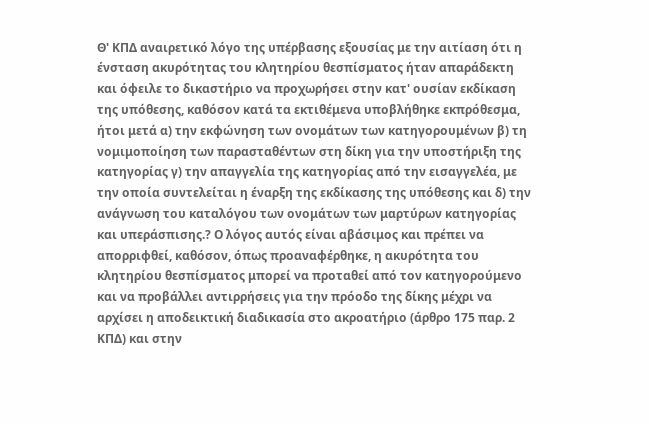Θ' ΚΠΔ αναιρετικό λόγο της υπέρβασης εξουσίας με την αιτίαση ότι η ένσταση ακυρότητας του κλητηρίου θεσπίσματος ήταν απαράδεκτη και όφειλε το δικαστήριο να προχωρήσει στην κατ' ουσίαν εκδίκαση της υπόθεσης, καθόσον κατά τα εκτιθέμενα υποβλήθηκε εκπρόθεσμα, ήτοι μετά α) την εκφώνηση των ονομάτων των κατηγορουμένων β) τη νομιμοποίηση των παρασταθέντων στη δίκη για την υποστήριξη της κατηγορίας γ) την απαγγελία της κατηγορίας από την εισαγγελέα, με την οποία συντελείται η έναρξη της εκδίκασης της υπόθεσης και δ) την ανάγνωση του καταλόγου των ονομάτων των μαρτύρων κατηγορίας και υπεράσπισης.? Ο λόγος αυτός είναι αβάσιμος και πρέπει να απορριφθεί, καθόσον, όπως προαναφέρθηκε, η ακυρότητα του κλητηρίου θεσπίσματος μπορεί να προταθεί από τον κατηγορούμενο και να προβάλλει αντιρρήσεις για την πρόοδο της δίκης μέχρι να αρχίσει η αποδεικτική διαδικασία στο ακροατήριο (άρθρο 175 παρ. 2 ΚΠΔ) και στην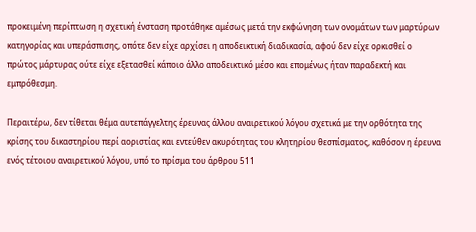προκειμένη περίπτωση η σχετική ένσταση προτάθηκε αμέσως μετά την εκφώνηση των ονομάτων των μαρτύρων κατηγορίας και υπεράσπισης, οπότε δεν είχε αρχίσει η αποδεικτική διαδικασία, αφού δεν είχε ορκισθεί ο πρώτος μάρτυρας ούτε είχε εξετασθεί κάποιο άλλο αποδεικτικό μέσο και επομένως ήταν παραδεκτή και εμπρόθεσμη.

Περαιτέρω, δεν τίθεται θέμα αυτεπάγγελτης έρευνας άλλου αναιρετικού λόγου σχετικά με την ορθότητα της κρίσης του δικαστηρίου περί αοριστίας και εντεύθεν ακυρότητας του κλητηρίου θεσπίσματος, καθόσον η έρευνα ενός τέτοιου αναιρετικού λόγου, υπό το πρίσμα του άρθρου 511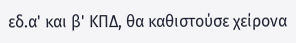εδ.α' και β' ΚΠΔ, θα καθιστούσε χείρονα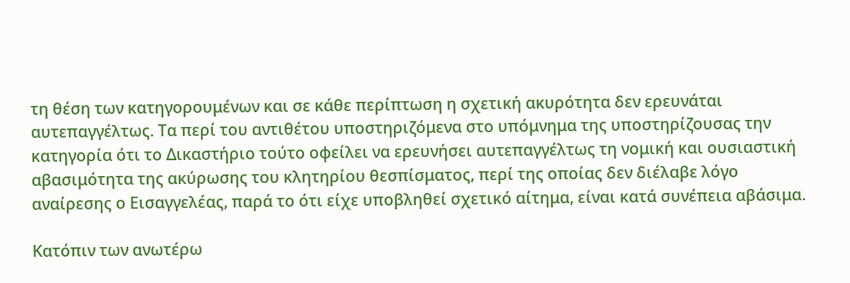τη θέση των κατηγορουμένων και σε κάθε περίπτωση η σχετική ακυρότητα δεν ερευνάται αυτεπαγγέλτως. Τα περί του αντιθέτου υποστηριζόμενα στο υπόμνημα της υποστηρίζουσας την κατηγορία ότι το Δικαστήριο τούτο οφείλει να ερευνήσει αυτεπαγγέλτως τη νομική και ουσιαστική αβασιμότητα της ακύρωσης του κλητηρίου θεσπίσματος, περί της οποίας δεν διέλαβε λόγο αναίρεσης ο Εισαγγελέας, παρά το ότι είχε υποβληθεί σχετικό αίτημα, είναι κατά συνέπεια αβάσιμα.

Κατόπιν των ανωτέρω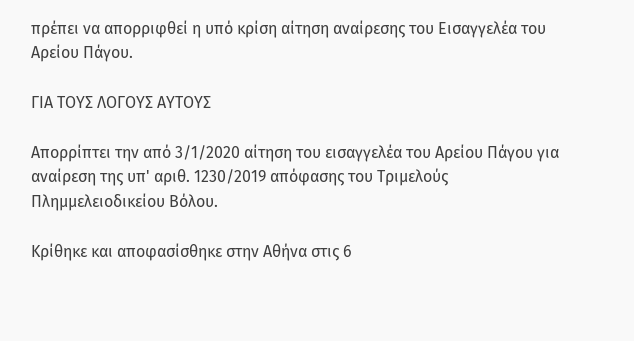πρέπει να απορριφθεί η υπό κρίση αίτηση αναίρεσης του Εισαγγελέα του Αρείου Πάγου.

ΓΙΑ ΤΟΥΣ ΛΟΓΟΥΣ ΑΥΤΟΥΣ

Απορρίπτει την από 3/1/2020 αίτηση του εισαγγελέα του Αρείου Πάγου για αναίρεση της υπ' αριθ. 1230/2019 απόφασης του Τριμελούς Πλημμελειοδικείου Βόλου.

Κρίθηκε και αποφασίσθηκε στην Αθήνα στις 6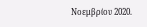Νοεμβρίου 2020.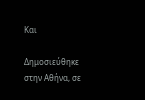Και

Δημοσιεύθηκε στην Αθήνα, σε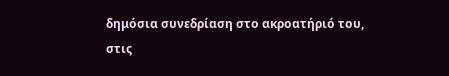δημόσια συνεδρίαση στο ακροατήριό του, στις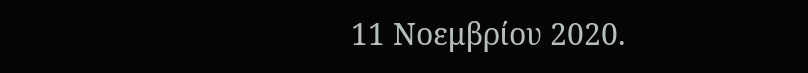11 Νοεμβρίου 2020.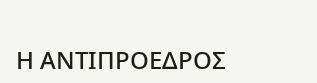Η ΑΝΤΙΠΡΟΕΔΡΟΣ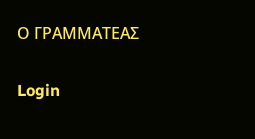Ο ΓΡΑΜΜΑΤΕΑΣ

Login